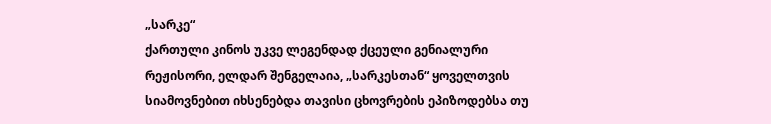„სარკე“
ქართული კინოს უკვე ლეგენდად ქცეული გენიალური რეჟისორი, ელდარ შენგელაია, „სარკესთან“ ყოველთვის სიამოვნებით იხსენებდა თავისი ცხოვრების ეპიზოდებსა თუ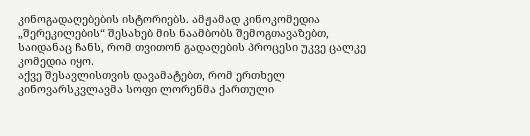კინოგადაღებების ისტორიებს. ამჟამად კინოკომედია „შერეკილების“ შესახებ მის ნაამბობს შემოგთავაზებთ, საიდანაც ჩანს, რომ თვითონ გადაღების პროცესი უკვე ცალკე კომედია იყო.
აქვე შესავლისთვის დავამატებთ, რომ ერთხელ კინოვარსკვლავმა სოფი ლორენმა ქართული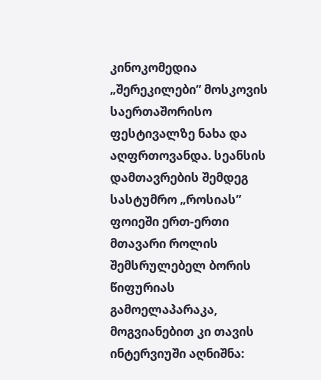კინოკომედია „შერეკილები” მოსკოვის საერთაშორისო ფესტივალზე ნახა და აღფრთოვანდა. სეანსის დამთავრების შემდეგ სასტუმრო „როსიას” ფოიეში ერთ-ერთი მთავარი როლის შემსრულებელ ბორის წიფურიას გამოელაპარაკა, მოგვიანებით კი თავის ინტერვიუში აღნიშნა: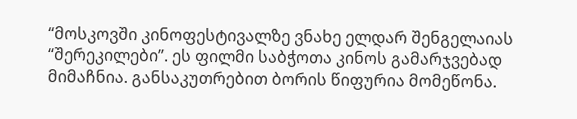“მოსკოვში კინოფესტივალზე ვნახე ელდარ შენგელაიას “შერეკილები”. ეს ფილმი საბჭოთა კინოს გამარჯვებად მიმაჩნია. განსაკუთრებით ბორის წიფურია მომეწონა.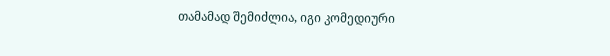თამამად შემიძლია, იგი კომედიური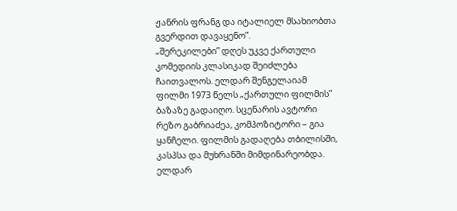ჟანრის ფრანგ და იტალიელ მსახიობთა გვერდით დავაყენო”.
„შერეკილები” დღეს უკვე ქართული კომედიის კლასიკად შეიძლება ჩაითვალოს. ელდარ შენგელაიამ ფილმი 1973 წელს „ქართული ფილმის” ბაზაზე გადაიღო. სცენარის ავტორი რეზო გაბრიაძეა, კომპოზიტორი – გია ყანჩელი. ფილმის გადაღება თბილისში, კასპსა და მუხრანში მიმდინარეობდა.
ელდარ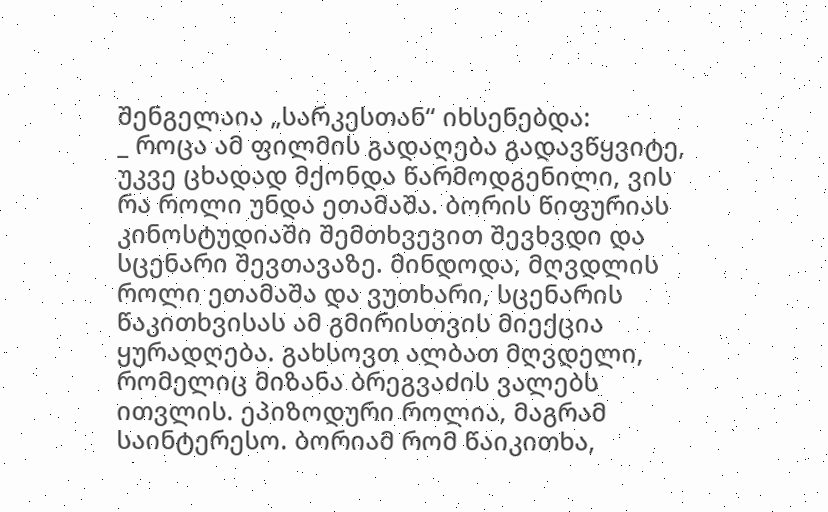შენგელაია „სარკესთან“ იხსენებდა:
_ როცა ამ ფილმის გადაღება გადავწყვიტე, უკვე ცხადად მქონდა წარმოდგენილი, ვის რა როლი უნდა ეთამაშა. ბორის წიფურიას კინოსტუდიაში შემთხვევით შევხვდი და სცენარი შევთავაზე. მინდოდა, მღვდლის როლი ეთამაშა და ვუთხარი, სცენარის წაკითხვისას ამ გმირისთვის მიექცია ყურადღება. გახსოვთ ალბათ მღვდელი, რომელიც მიზანა ბრეგვაძის ვალებს ითვლის. ეპიზოდური როლია, მაგრამ საინტერესო. ბორიამ რომ წაიკითხა,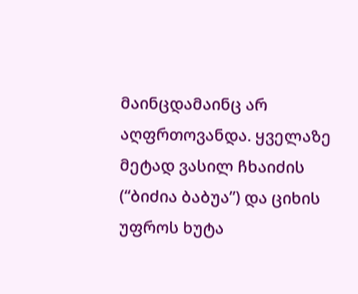მაინცდამაინც არ აღფრთოვანდა. ყველაზე მეტად ვასილ ჩხაიძის (“ბიძია ბაბუა”) და ციხის უფროს ხუტა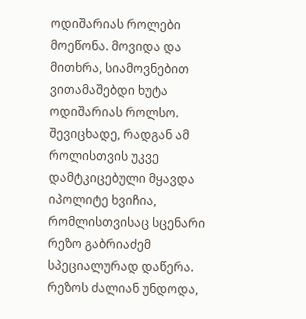ოდიშარიას როლები მოეწონა. მოვიდა და მითხრა, სიამოვნებით ვითამაშებდი ხუტა ოდიშარიას როლსო. შევიცხადე, რადგან ამ როლისთვის უკვე დამტკიცებული მყავდა იპოლიტე ხვიჩია, რომლისთვისაც სცენარი რეზო გაბრიაძემ სპეციალურად დაწერა. რეზოს ძალიან უნდოდა,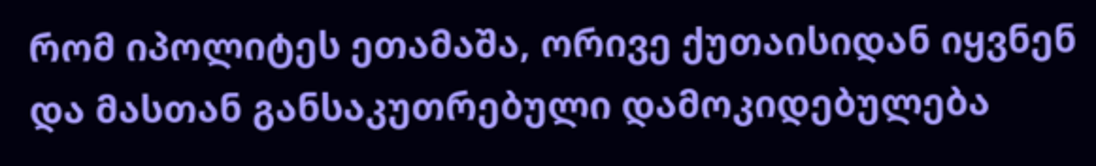რომ იპოლიტეს ეთამაშა, ორივე ქუთაისიდან იყვნენ და მასთან განსაკუთრებული დამოკიდებულება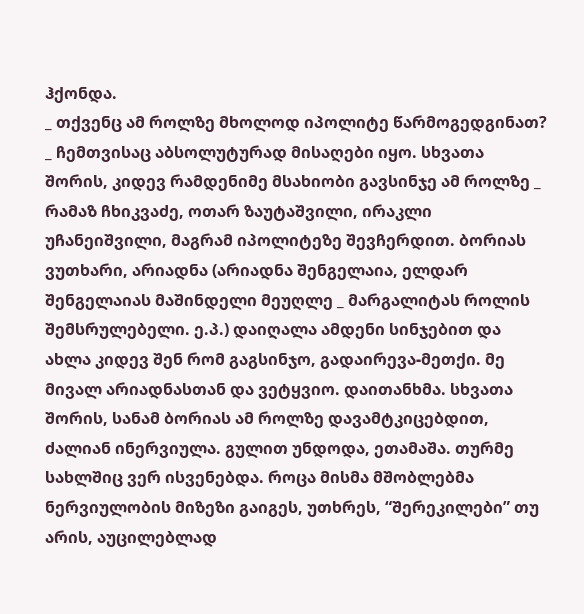ჰქონდა.
_ თქვენც ამ როლზე მხოლოდ იპოლიტე წარმოგედგინათ?
_ ჩემთვისაც აბსოლუტურად მისაღები იყო. სხვათა შორის, კიდევ რამდენიმე მსახიობი გავსინჯე ამ როლზე _ რამაზ ჩხიკვაძე, ოთარ ზაუტაშვილი, ირაკლი უჩანეიშვილი, მაგრამ იპოლიტეზე შევჩერდით. ბორიას ვუთხარი, არიადნა (არიადნა შენგელაია, ელდარ შენგელაიას მაშინდელი მეუღლე _ მარგალიტას როლის შემსრულებელი. ე.პ.) დაიღალა ამდენი სინჯებით და ახლა კიდევ შენ რომ გაგსინჯო, გადაირევა-მეთქი. მე მივალ არიადნასთან და ვეტყვიო. დაითანხმა. სხვათა შორის, სანამ ბორიას ამ როლზე დავამტკიცებდით, ძალიან ინერვიულა. გულით უნდოდა, ეთამაშა. თურმე სახლშიც ვერ ისვენებდა. როცა მისმა მშობლებმა ნერვიულობის მიზეზი გაიგეს, უთხრეს, “შერეკილები” თუ არის, აუცილებლად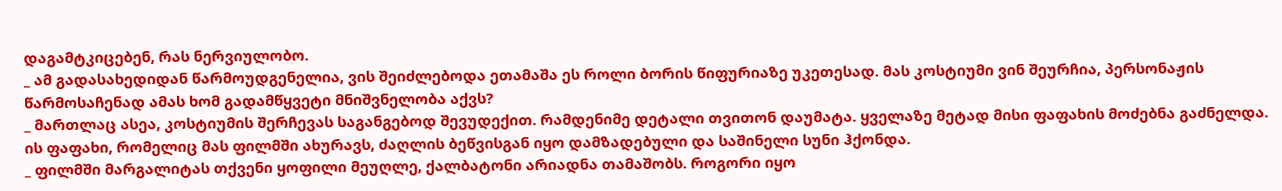დაგამტკიცებენ, რას ნერვიულობო.
_ ამ გადასახედიდან წარმოუდგენელია, ვის შეიძლებოდა ეთამაშა ეს როლი ბორის წიფურიაზე უკეთესად. მას კოსტიუმი ვინ შეურჩია, პერსონაჟის წარმოსაჩენად ამას ხომ გადამწყვეტი მნიშვნელობა აქვს?
_ მართლაც ასეა, კოსტიუმის შერჩევას საგანგებოდ შევუდექით. რამდენიმე დეტალი თვითონ დაუმატა. ყველაზე მეტად მისი ფაფახის მოძებნა გაძნელდა. ის ფაფახი, რომელიც მას ფილმში ახურავს, ძაღლის ბეწვისგან იყო დამზადებული და საშინელი სუნი ჰქონდა.
_ ფილმში მარგალიტას თქვენი ყოფილი მეუღლე, ქალბატონი არიადნა თამაშობს. როგორი იყო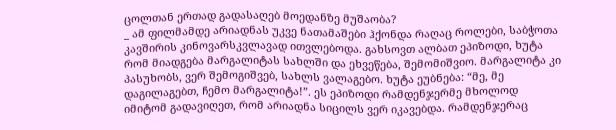ცოლთან ერთად გადასაღებ მოედანზე მუშაობა?
_ ამ ფილმამდე არიადნას უკვე ნათამაშები ჰქონდა რაღაც როლები, საბჭოთა კავშირის კინოვარსკვლავად ითვლებოდა. გახსოვთ ალბათ ეპიზოდი, ხუტა რომ მიადგება მარგალიტას სახლში და ეხვეწება, შემომიშვიო. მარგალიტა კი პასუხობს, ვერ შემოგიშვებ, სახლს ვალაგებო. ხუტა ეუბნება: “მე, მე დაგილაგებთ, ჩემო მარგალიტა!”. ეს ეპიზოდი რამდენჯერმე მხოლოდ იმიტომ გადავიღეთ, რომ არიადნა სიცილს ვერ იკავებდა. რამდენჯერაც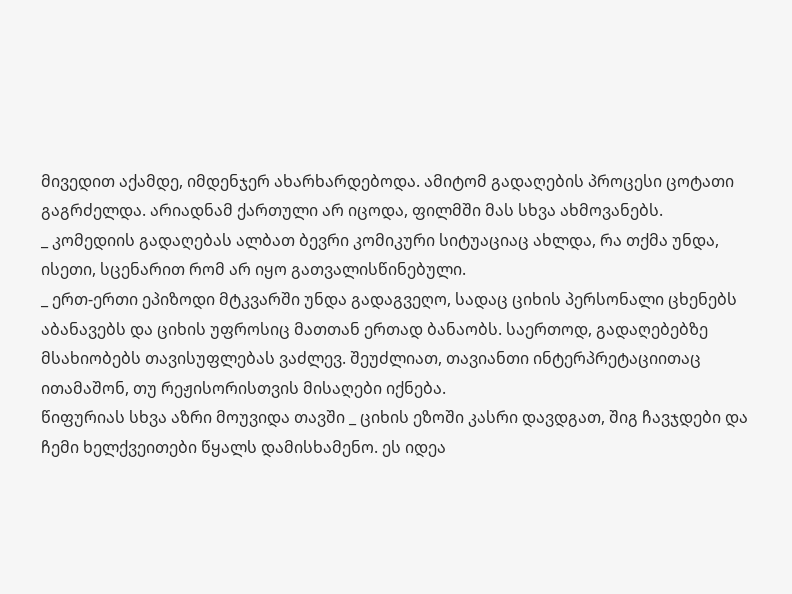მივედით აქამდე, იმდენჯერ ახარხარდებოდა. ამიტომ გადაღების პროცესი ცოტათი გაგრძელდა. არიადნამ ქართული არ იცოდა, ფილმში მას სხვა ახმოვანებს.
_ კომედიის გადაღებას ალბათ ბევრი კომიკური სიტუაციაც ახლდა, რა თქმა უნდა, ისეთი, სცენარით რომ არ იყო გათვალისწინებული.
_ ერთ-ერთი ეპიზოდი მტკვარში უნდა გადაგვეღო, სადაც ციხის პერსონალი ცხენებს აბანავებს და ციხის უფროსიც მათთან ერთად ბანაობს. საერთოდ, გადაღებებზე მსახიობებს თავისუფლებას ვაძლევ. შეუძლიათ, თავიანთი ინტერპრეტაციითაც ითამაშონ, თუ რეჟისორისთვის მისაღები იქნება.
წიფურიას სხვა აზრი მოუვიდა თავში _ ციხის ეზოში კასრი დავდგათ, შიგ ჩავჯდები და ჩემი ხელქვეითები წყალს დამისხამენო. ეს იდეა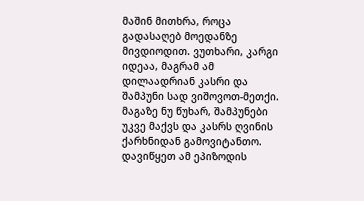მაშინ მითხრა, როცა გადასაღებ მოედანზე მივდიოდით. ვუთხარი, კარგი იდეაა, მაგრამ ამ დილაადრიან კასრი და შამპუნი სად ვიშოვოთ-მეთქი. მაგაზე ნუ წუხარ, შამპუნები უკვე მაქვს და კასრს ღვინის ქარხნიდან გამოვიტანთო.
დავიწყეთ ამ ეპიზოდის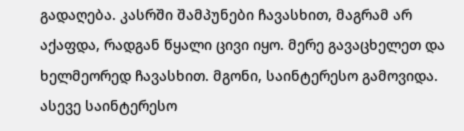გადაღება. კასრში შამპუნები ჩავასხით, მაგრამ არ აქაფდა, რადგან წყალი ცივი იყო. მერე გავაცხელეთ და ხელმეორედ ჩავასხით. მგონი, საინტერესო გამოვიდა. ასევე საინტერესო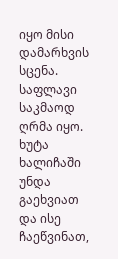იყო მისი დამარხვის სცენა. საფლავი საკმაოდ ღრმა იყო. ხუტა ხალიჩაში უნდა გაეხვიათ და ისე ჩაეწვინათ,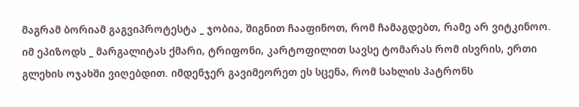მაგრამ ბორიამ გაგვიპროტესტა _ ჯობია, შიგნით ჩააფინოთ, რომ ჩამაგდებთ, რამე არ ვიტკინოო.
იმ ეპიზოდს _ მარგალიტას ქმარი, ტრიფონი, კარტოფილით სავსე ტომარას რომ ისვრის, ერთი გლეხის ოჯახში ვიღებდით. იმდენჯერ გავიმეორეთ ეს სცენა, რომ სახლის პატრონს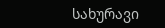სახურავი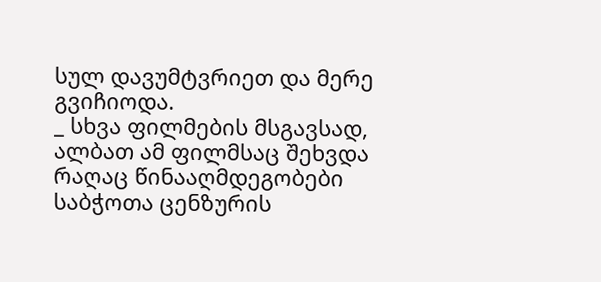სულ დავუმტვრიეთ და მერე გვიჩიოდა.
_ სხვა ფილმების მსგავსად, ალბათ ამ ფილმსაც შეხვდა რაღაც წინააღმდეგობები საბჭოთა ცენზურის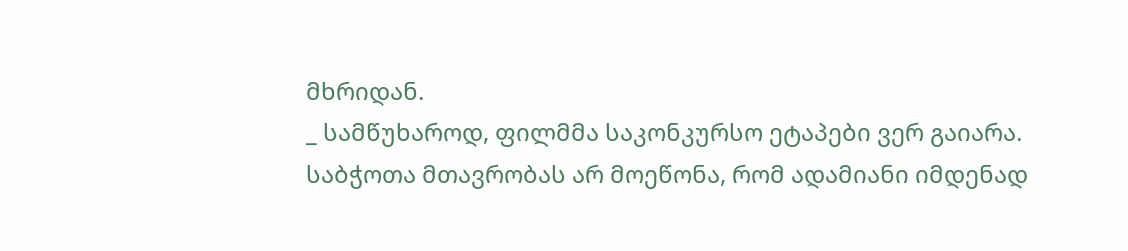მხრიდან.
_ სამწუხაროდ, ფილმმა საკონკურსო ეტაპები ვერ გაიარა. საბჭოთა მთავრობას არ მოეწონა, რომ ადამიანი იმდენად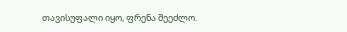თავისუფალი იყო, ფრენა შეეძლო.